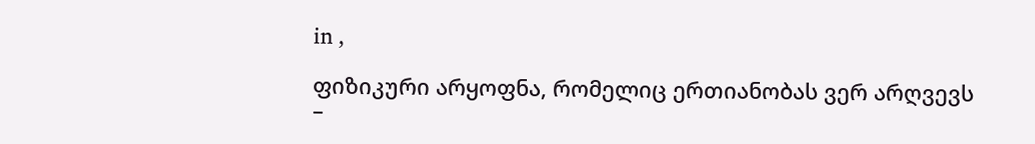in ,

ფიზიკური არყოფნა, რომელიც ერთიანობას ვერ არღვევს –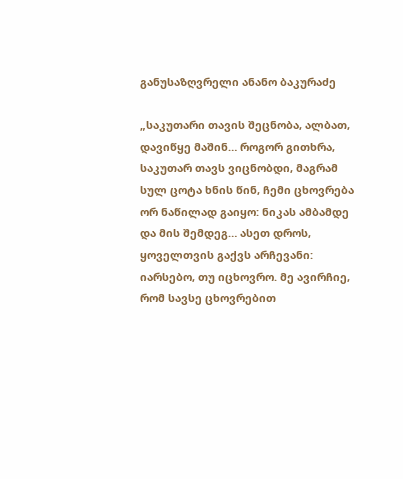განუსაზღვრელი ანანო ბაკურაძე

„საკუთარი თავის შეცნობა, ალბათ, დავიწყე მაშინ… როგორ გითხრა, საკუთარ თავს ვიცნობდი, მაგრამ სულ ცოტა ხნის წინ, ჩემი ცხოვრება ორ ნაწილად გაიყო: ნიკას ამბამდე და მის შემდეგ… ასეთ დროს, ყოველთვის გაქვს არჩევანი: იარსებო, თუ იცხოვრო. მე ავირჩიე, რომ სავსე ცხოვრებით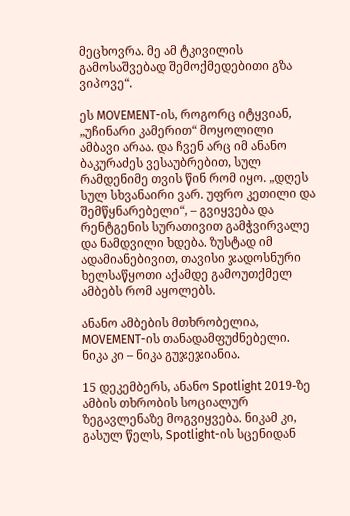მეცხოვრა. მე ამ ტკივილის გამოსაშვებად შემოქმედებითი გზა ვიპოვე“.

ეს MOVEMENT-ის, როგორც იტყვიან, „უჩინარი კამერით“ მოყოლილი ამბავი არაა. და ჩვენ არც იმ ანანო ბაკურაძეს ვესაუბრებით, სულ რამდენიმე თვის წინ რომ იყო. „დღეს სულ სხვანაირი ვარ. უფრო კეთილი და შემწყნარებელი“, – გვიყვება და რენტგენის სურათივით გამჭვირვალე და ნამდვილი ხდება. ზუსტად იმ ადამიანებივით, თავისი ჯადოსნური ხელსაწყოთი აქამდე გამოუთქმელ ამბებს რომ აყოლებს.

ანანო ამბების მთხრობელია, MOVEMENT-ის თანადამფუძნებელი. ნიკა კი – ნიკა გუჯეჯიანია.

15 დეკემბერს, ანანო Spotlight 2019-ზე ამბის თხრობის სოციალურ ზეგავლენაზე მოგვიყვება. ნიკამ კი, გასულ წელს, Spotlight-ის სცენიდან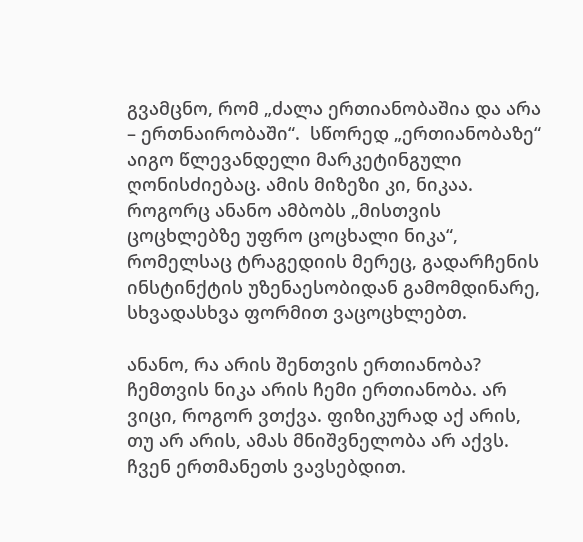გვამცნო, რომ „ძალა ერთიანობაშია და არა – ერთნაირობაში“.  სწორედ „ერთიანობაზე“ აიგო წლევანდელი მარკეტინგული ღონისძიებაც. ამის მიზეზი კი, ნიკაა. როგორც ანანო ამბობს „მისთვის ცოცხლებზე უფრო ცოცხალი ნიკა“, რომელსაც ტრაგედიის მერეც, გადარჩენის ინსტინქტის უზენაესობიდან გამომდინარე, სხვადასხვა ფორმით ვაცოცხლებთ.

ანანო, რა არის შენთვის ერთიანობა?
ჩემთვის ნიკა არის ჩემი ერთიანობა. არ ვიცი, როგორ ვთქვა. ფიზიკურად აქ არის, თუ არ არის, ამას მნიშვნელობა არ აქვს. ჩვენ ერთმანეთს ვავსებდით.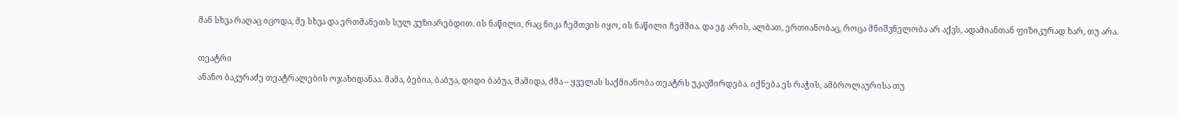მან სხვა რაღაც იცოდა, მე სხვა და ერთმანეთს სულ ვუზიარებდით. ის ნაწილი, რაც ნიკა ჩემთვის იყო, ის ნაწილი ჩემშია. და ეგ არის, ალბათ, ერთიანობაც, როცა მნიშვნელობა არ აქვს, ადამიანთან ფიზიკურად ხარ, თუ არა.

თეატრი
ანანო ბაკურაძე თეატრალების ოჯახიდანაა. მამა, ბებია, ბაბუა, დიდი ბაბუა, მამიდა, ძმა – ყველას საქმიანობა თეატრს უკავშირდება. იქნება ეს რაჭის, ამბროლაურისა თუ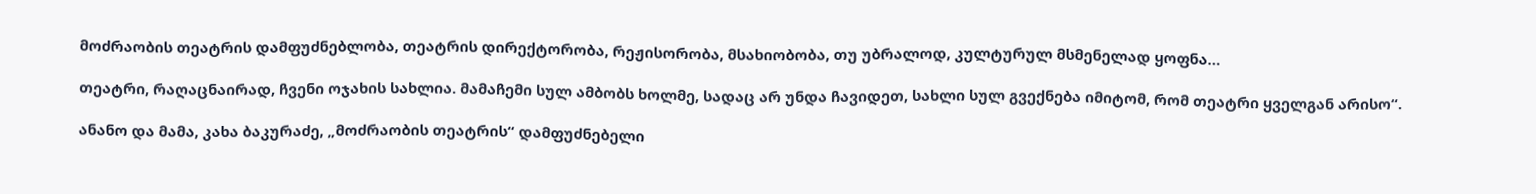მოძრაობის თეატრის დამფუძნებლობა, თეატრის დირექტორობა, რეჟისორობა, მსახიობობა, თუ უბრალოდ, კულტურულ მსმენელად ყოფნა…

თეატრი, რაღაცნაირად, ჩვენი ოჯახის სახლია. მამაჩემი სულ ამბობს ხოლმე, სადაც არ უნდა ჩავიდეთ, სახლი სულ გვექნება იმიტომ, რომ თეატრი ყველგან არისო“.

ანანო და მამა, კახა ბაკურაძე, „მოძრაობის თეატრის“ დამფუძნებელი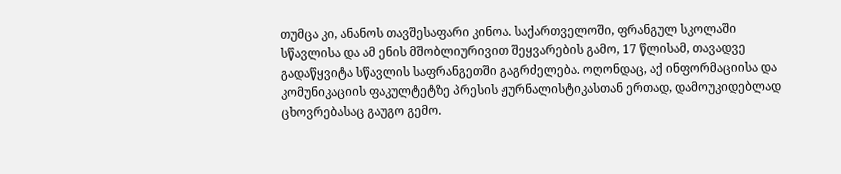თუმცა კი, ანანოს თავშესაფარი კინოა. საქართველოში, ფრანგულ სკოლაში სწავლისა და ამ ენის მშობლიურივით შეყვარების გამო, 17 წლისამ, თავადვე გადაწყვიტა სწავლის საფრანგეთში გაგრძელება. ოღონდაც, აქ ინფორმაციისა და კომუნიკაციის ფაკულტეტზე პრესის ჟურნალისტიკასთან ერთად, დამოუკიდებლად ცხოვრებასაც გაუგო გემო.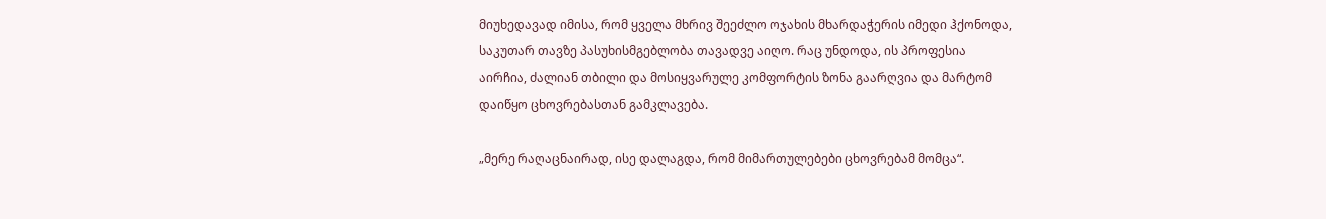მიუხედავად იმისა, რომ ყველა მხრივ შეეძლო ოჯახის მხარდაჭერის იმედი ჰქონოდა, საკუთარ თავზე პასუხისმგებლობა თავადვე აიღო. რაც უნდოდა, ის პროფესია აირჩია, ძალიან თბილი და მოსიყვარულე კომფორტის ზონა გაარღვია და მარტომ დაიწყო ცხოვრებასთან გამკლავება.

„მერე რაღაცნაირად, ისე დალაგდა, რომ მიმართულებები ცხოვრებამ მომცა“.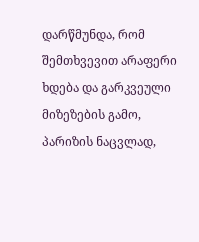დარწმუნდა, რომ შემთხვევით არაფერი ხდება და გარკვეული მიზეზების გამო, პარიზის ნაცვლად,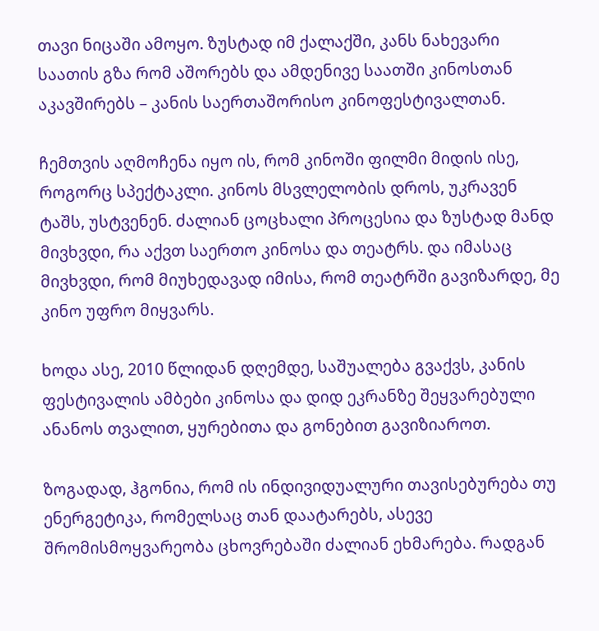თავი ნიცაში ამოყო. ზუსტად იმ ქალაქში, კანს ნახევარი საათის გზა რომ აშორებს და ამდენივე საათში კინოსთან აკავშირებს – კანის საერთაშორისო კინოფესტივალთან.

ჩემთვის აღმოჩენა იყო ის, რომ კინოში ფილმი მიდის ისე, როგორც სპექტაკლი. კინოს მსვლელობის დროს, უკრავენ ტაშს, უსტვენენ. ძალიან ცოცხალი პროცესია და ზუსტად მანდ მივხვდი, რა აქვთ საერთო კინოსა და თეატრს. და იმასაც მივხვდი, რომ მიუხედავად იმისა, რომ თეატრში გავიზარდე, მე კინო უფრო მიყვარს.

ხოდა ასე, 2010 წლიდან დღემდე, საშუალება გვაქვს, კანის ფესტივალის ამბები კინოსა და დიდ ეკრანზე შეყვარებული ანანოს თვალით, ყურებითა და გონებით გავიზიაროთ.

ზოგადად, ჰგონია, რომ ის ინდივიდუალური თავისებურება თუ ენერგეტიკა, რომელსაც თან დაატარებს, ასევე შრომისმოყვარეობა ცხოვრებაში ძალიან ეხმარება. რადგან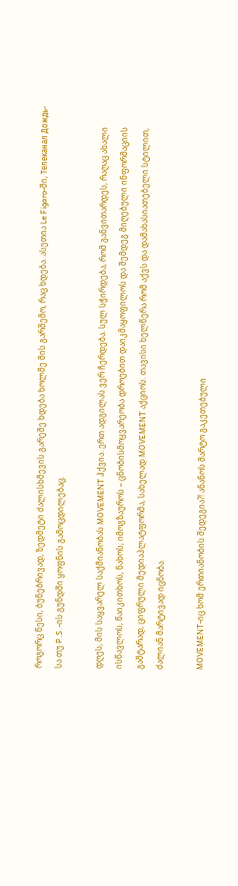როგორც წესი, ბუნებრივად, ზედმეტი ძალისხმევის გარეშე ხდება ხოლმე მის გარშემო, რაც ხდება. ასეთია Le Figaro-ში, Телеканал Дождь-სა თუ P.S.-ის გუნდში ყოფნის გამოცდილებაც.

დღეს, მის საყვარელ საქმიანობას MOVEMENT ჰქვია. ერთ ადგილას ვერ ჩერდება. სულ სჭირდება, რომ განვითარდეს, რაღაც ახალი ისწავლოს, წაიკითხოს, ნახოს, იმოგზაუროს – ცნობისმოყვარეობა დროებით დაიკმაყოფილოს და შემდეგ მიღებული ინფორმაციის გამტარად, ციფრული მედიაპლატფორმა, სახელად MOVEMENT აქციოს. თავისი ხელწერა რომ აქვს და დამახასიათებელი სტილით, ძალიან მარტივად იცნობა.

MOVEMENT-იც ხომ ერთიანობის შედეგია?! ანანოს მარტო გაკეთებული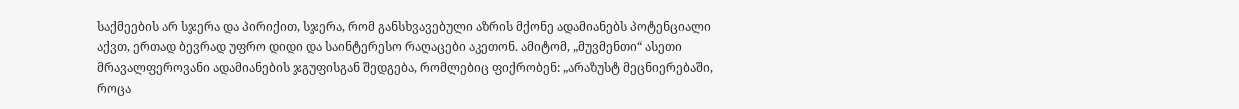საქმეების არ სჯერა და პირიქით, სჯერა, რომ განსხვავებული აზრის მქონე ადამიანებს პოტენციალი აქვთ, ერთად ბევრად უფრო დიდი და საინტერესო რაღაცები აკეთონ. ამიტომ, „მუვმენთი“ ასეთი მრავალფეროვანი ადამიანების ჯგუფისგან შედგება, რომლებიც ფიქრობენ: „არაზუსტ მეცნიერებაში, როცა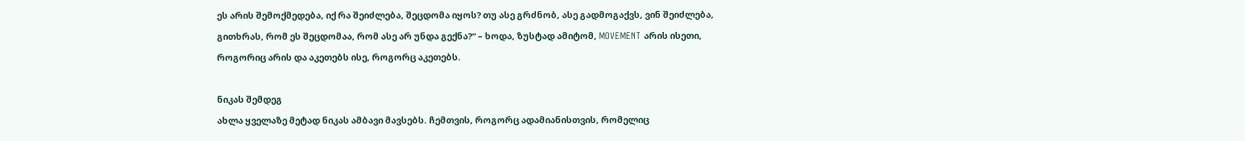ეს არის შემოქმედება, იქ რა შეიძლება, შეცდომა იყოს? თუ ასე გრძნობ, ასე გადმოგაქვს, ვინ შეიძლება, გითხრას, რომ ეს შეცდომაა, რომ ასე არ უნდა გექნა?“ – ხოდა, ზუსტად ამიტომ, MOVEMENT არის ისეთი, როგორიც არის და აკეთებს ისე, როგორც აკეთებს.

ნიკას შემდეგ
ახლა ყველაზე მეტად ნიკას ამბავი მავსებს. ჩემთვის, როგორც ადამიანისთვის, რომელიც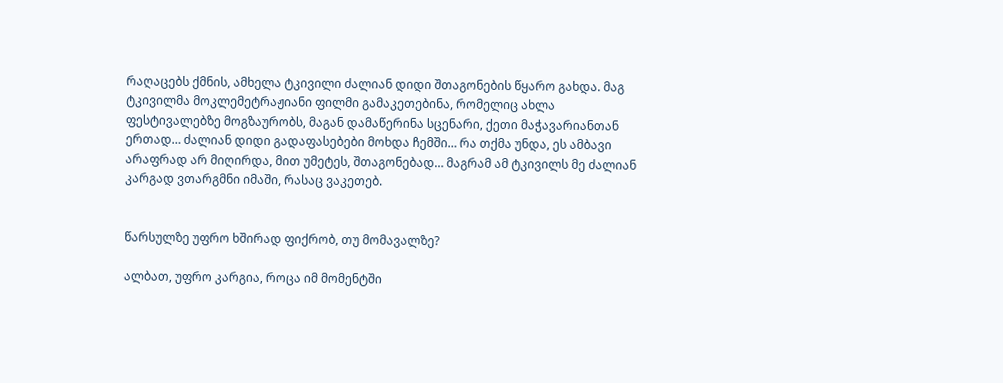რაღაცებს ქმნის, ამხელა ტკივილი ძალიან დიდი შთაგონების წყარო გახდა. მაგ ტკივილმა მოკლემეტრაჟიანი ფილმი გამაკეთებინა, რომელიც ახლა ფესტივალებზე მოგზაურობს, მაგან დამაწერინა სცენარი, ქეთი მაჭავარიანთან ერთად… ძალიან დიდი გადაფასებები მოხდა ჩემში… რა თქმა უნდა, ეს ამბავი არაფრად არ მიღირდა, მით უმეტეს, შთაგონებად… მაგრამ ამ ტკივილს მე ძალიან კარგად ვთარგმნი იმაში, რასაც ვაკეთებ.


წარსულზე უფრო ხშირად ფიქრობ, თუ მომავალზე?

ალბათ, უფრო კარგია, როცა იმ მომენტში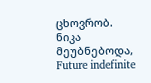ცხოვრობ. ნიკა მეუბნებოდა, Future indefinite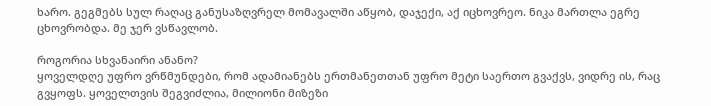ხარო. გეგმებს სულ რაღაც განუსაზღვრელ მომავალში აწყობ, დაჯექი, აქ იცხოვრეო. ნიკა მართლა ეგრე ცხოვრობდა. მე ჯერ ვსწავლობ.

როგორია სხვანაირი ანანო?
ყოველდღე უფრო ვრწმუნდები, რომ ადამიანებს ერთმანეთთან უფრო მეტი საერთო გვაქვს, ვიდრე ის, რაც გვყოფს. ყოველთვის შეგვიძლია, მილიონი მიზეზი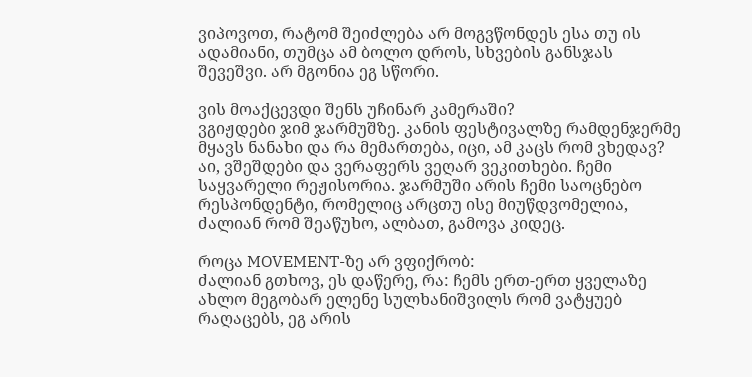ვიპოვოთ, რატომ შეიძლება არ მოგვწონდეს ესა თუ ის ადამიანი, თუმცა ამ ბოლო დროს, სხვების განსჯას შევეშვი. არ მგონია ეგ სწორი.

ვის მოაქცევდი შენს უჩინარ კამერაში?
ვგიჟდები ჯიმ ჯარმუშზე. კანის ფესტივალზე რამდენჯერმე მყავს ნანახი და რა მემართება, იცი, ამ კაცს რომ ვხედავ? აი, ვშეშდები და ვერაფერს ვეღარ ვეკითხები. ჩემი საყვარელი რეჟისორია. ჯარმუში არის ჩემი საოცნებო რესპონდენტი, რომელიც არცთუ ისე მიუწდვომელია, ძალიან რომ შეაწუხო, ალბათ, გამოვა კიდეც.

როცა MOVEMENT-ზე არ ვფიქრობ:
ძალიან გთხოვ, ეს დაწერე, რა: ჩემს ერთ-ერთ ყველაზე ახლო მეგობარ ელენე სულხანიშვილს რომ ვატყუებ რაღაცებს, ეგ არის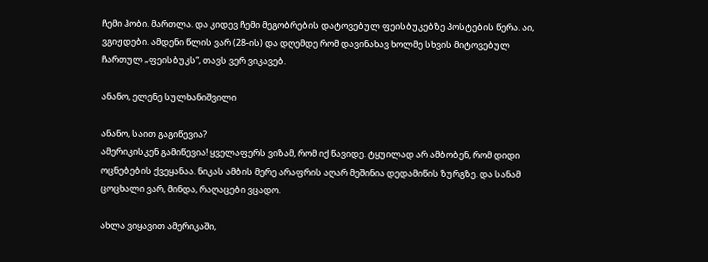ჩემი ჰობი. მართლა. და კიდევ ჩემი მეგობრების დატოვებულ ფეისბუკებზე პოსტების წერა. აი, ვგიჟდები. ამდენი წლის ვარ (28-ის) და დღემდე რომ დავინახავ ხოლმე სხვის მიტოვებულ ჩართულ „ფეისბუკს“, თავს ვერ ვიკავებ.

ანანო, ელენე სულხანიშვილი

ანანო, საით გაგიწევია?
ამერიკისკენ გამიწევია! ყველაფერს ვიზამ, რომ იქ წავიდე. ტყუილად არ ამბობენ, რომ დიდი ოცნებების ქვეყანაა. ნიკას ამბის მერე არაფრის აღარ მეშინია დედამიწის ზურგზე. და სანამ ცოცხალი ვარ, მინდა, რაღაცები ვცადო.

ახლა ვიყავით ამერიკაში,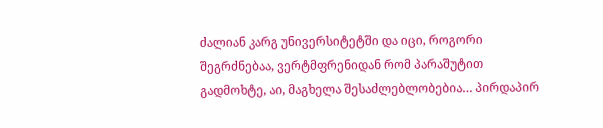ძალიან კარგ უნივერსიტეტში და იცი, როგორი შეგრძნებაა, ვერტმფრენიდან რომ პარაშუტით გადმოხტე, აი, მაგხელა შესაძლებლობებია… პირდაპირ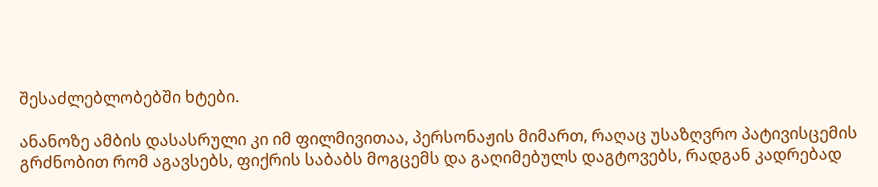შესაძლებლობებში ხტები.

ანანოზე ამბის დასასრული კი იმ ფილმივითაა, პერსონაჟის მიმართ, რაღაც უსაზღვრო პატივისცემის გრძნობით რომ აგავსებს, ფიქრის საბაბს მოგცემს და გაღიმებულს დაგტოვებს, რადგან კადრებად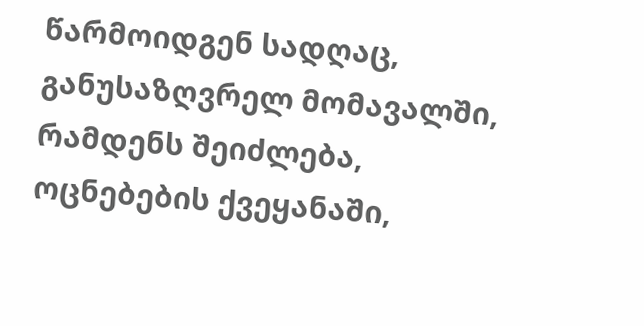წარმოიდგენ სადღაც, განუსაზღვრელ მომავალში, რამდენს შეიძლება, ოცნებების ქვეყანაში,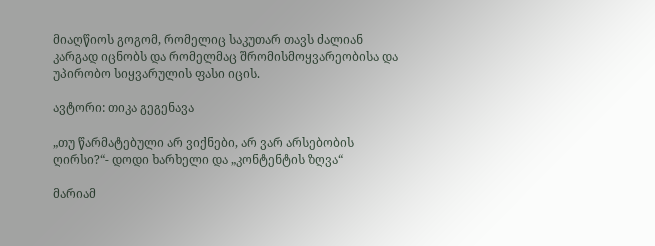მიაღწიოს გოგომ, რომელიც საკუთარ თავს ძალიან კარგად იცნობს და რომელმაც შრომისმოყვარეობისა და უპირობო სიყვარულის ფასი იცის.

ავტორი: თიკა გეგენავა

„თუ წარმატებული არ ვიქნები, არ ვარ არსებობის ღირსი?“- დოდი ხარხელი და „კონტენტის ზღვა“

მარიამ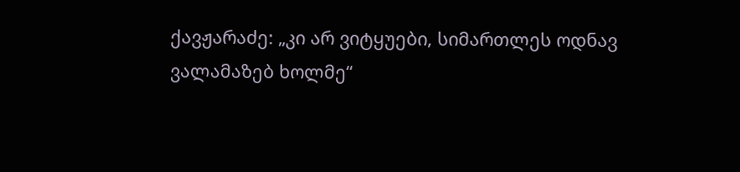ქავჟარაძე: „კი არ ვიტყუები, სიმართლეს ოდნავ ვალამაზებ ხოლმე“